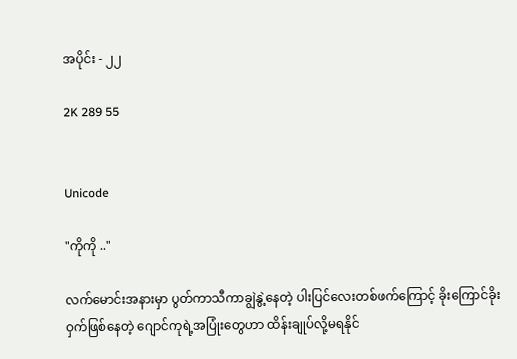အပိုင်း - ၂၂

2K 289 55


Unicode

"ကိုကို .."

လက်မောင်းအနားမှာ ပွတ်ကာသီကာချွဲနွဲ့နေတဲ့ ပါးပြင်လေးတစ်ဖက်ကြောင့် ခိုးကြောင်ခိုးဝှက်ဖြစ်နေတဲ့ ဂျောင်ကုရဲ့အပြုံးတွေဟာ ထိန်းချုပ်လို့မရနိုင်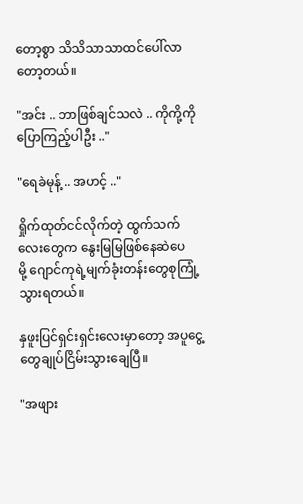တော့စွာ သိသိသာသာထင်ပေါ်လာတော့တယ်။

"အင်း .. ဘာဖြစ်ချင်သလဲ .. ကိုကို့ကိုပြောကြည့်ပါဦး .."

"ရေခဲမုန့် .. အဟင့် .."

ရှိုက်ထုတ်ငင်လိုက်တဲ့ ထွက်သက်လေးတွေက ‌နွေးမြမြဖြစ်နေဆဲပေမို့ ‌ဂျောင်ကုရဲ့မျက်ခုံးတန်းတွေစုကြုံ့သွားရတယ်။

နှဖူးပြင်ရှင်းရှင်းလေးမှာတော့ အပူငွေ့တွေချုပ်ငြိမ်းသွားချေပြီ။

"အဖျား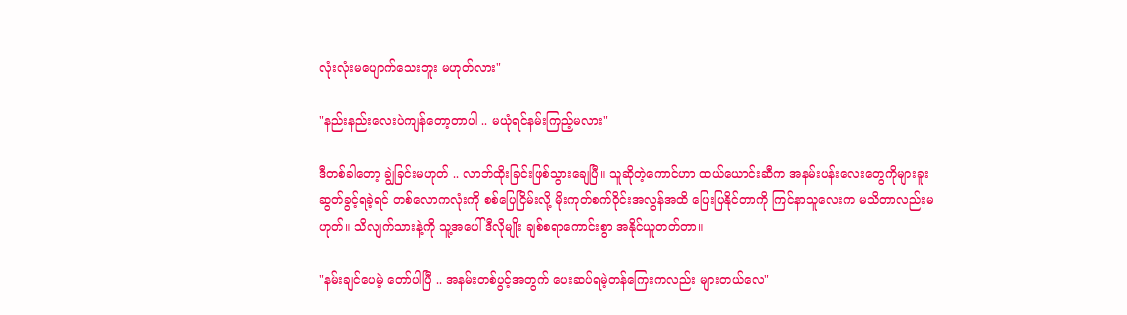လုံးလုံးမပျောက်သေးဘူး မဟုတ်လား"

"နည်းနည်းလေးပဲကျန်တော့တာပါ .. မယုံရင်နမ်းကြည့်မလား"

ဒီတစ်ခါတော့ ချွဲခြင်းမဟုတ် .. လာဘ်ထိုးခြင်းဖြစ်သွား‌ချေပြီ။ သူဆိုတဲ့ကောင်ဟာ ထယ်ယောင်းဆီက အနမ်းပန်း‌လေးတွေကိုများခူးဆွတ်ခွင့်ရခဲ့ရင် တစ်လောကလုံးကို စစ်ပြေငြိမ်းလို့ မိုးကုတ်စက်ဝိုင်းအလွန်အထိ ပြေးပြနိုင်တာကို ကြင်နာသူလေးက မသိတာလည်းမဟုတ်။ သိလျက်သားနဲ့ကို သူ့အပေါ် ဒီလိုမျိုး ချစ်စရာကောင်းစွာ အနိုင်ယူတတ်တာ။

"နမ်းချင်ပေမဲ့ တော်ပါပြီ .. အနမ်းတစ်ပွင့်အတွက် ပေးဆပ်ရမဲ့တန်ကြေးကလည်း များတယ်လေ"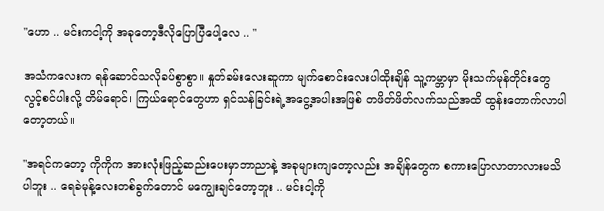"ဟော .. မင်းကငါ့ကို အခုတော့ဒီလိုပြောပြီပေါ့လေ .. "

အသံကလေးက ရန်ဆောင်သလိုခပ်စွာစွာ။ နှုတ်ခမ်းလေးဆူကာ မျက်စောင်းလေးပါထိုးချိန် သူ့ကမ္ဘာမှာ မိုးသက်မုန်တိုင်းတွေလွင့်စင်ပါးလို့ တိမ်ရောင်၊ ကြယ်ရောင်တွေဟာ ရှင်သန်ခြင်းရဲ့အငွေ့အပါးအဖြစ် တဖိတ်ဖိတ်လက်သည်အထိ ထွန်းတောက်လာပါတော့တယ်။

"အရင်ကတော့ ကိုကိုက အားလုံးဖြည့်ဆည်းပေးမှာဘာညာနဲ့ အခုများကျတော့လည်း အချိန်တွေက စကားပြောလာတာလားမသိပါဘူး .. ရေခဲမုန့်လေးတစ်ခွက်တောင် မကျွေးချင်တော့ဘူး .. မင်းငါ့ကို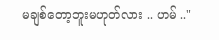မချစ်တော့ဘူးမဟုတ်လား .. ဟမ် .."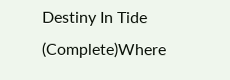Destiny In Tide (Complete)Where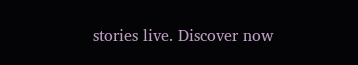stories live. Discover now